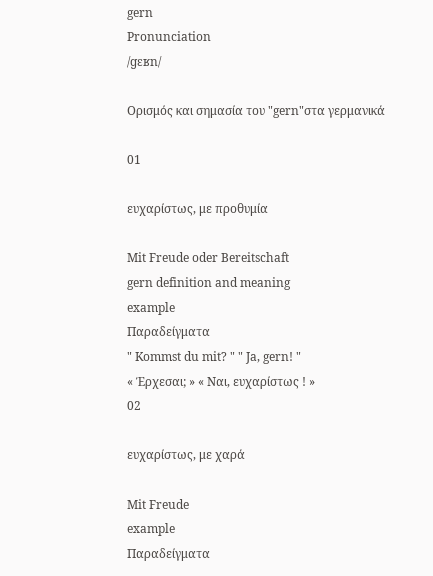gern
Pronunciation
/ɡɛʁn/

Ορισμός και σημασία του "gern"στα γερμανικά

01

ευχαρίστως, με προθυμία

Mit Freude oder Bereitschaft
gern definition and meaning
example
Παραδείγματα
" Kommst du mit? " " Ja, gern! "
« Έρχεσαι; » « Ναι, ευχαρίστως ! »
02

ευχαρίστως, με χαρά

Mit Freude
example
Παραδείγματα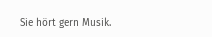Sie hört gern Musik.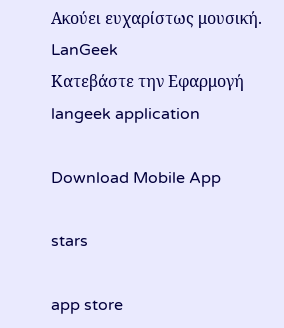Ακούει ευχαρίστως μουσική.
LanGeek
Κατεβάστε την Εφαρμογή
langeek application

Download Mobile App

stars

app store